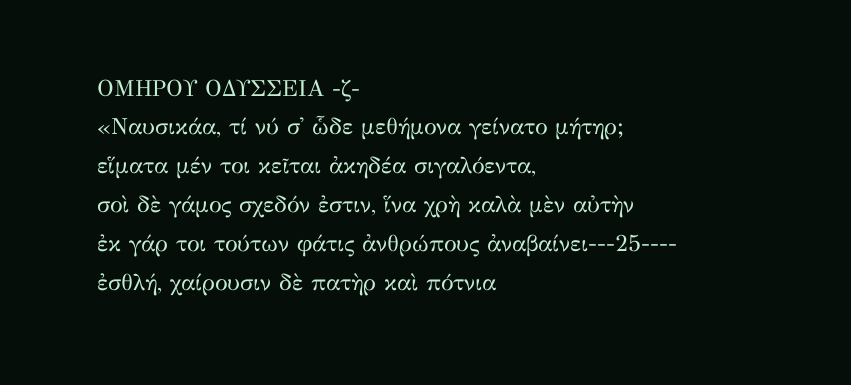ΟΜΗΡΟΥ ΟΔΥΣΣΕΙΑ -ζ-
«Ναυσικάα, τί νύ σ᾿ ὧδε μεθήμονα γείνατο μήτηρ;
εἵματα μέν τοι κεῖται ἀκηδέα σιγαλόεντα,
σοὶ δὲ γάμος σχεδόν ἐστιν, ἵνα χρὴ καλὰ μὲν αὐτὴν
ἐκ γάρ τοι τούτων φάτις ἀνθρώπους ἀναβαίνει---25----
ἐσθλή, χαίρουσιν δὲ πατὴρ καὶ πότνια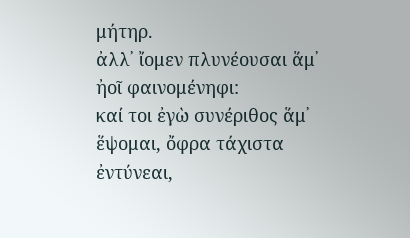μήτηρ.
ἀλλ᾿ ἴομεν πλυνέουσαι ἅμ᾿ ἠοῖ φαινομένηφι:
καί τοι ἐγὼ συνέριθος ἅμ᾿ ἕψομαι, ὄφρα τάχιστα
ἐντύνεαι,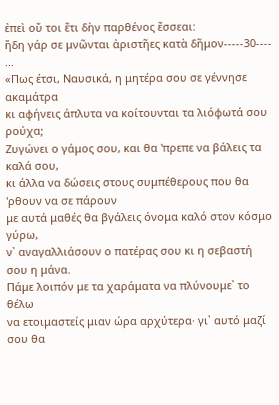ἐπεὶ οὔ τοι ἔτι δὴν παρθένος ἔσσεαι:
ἤδη γάρ σε μνῶνται ἀριστῆες κατὰ δῆμον-----30----
...
«Πως έτσι, Ναυσικά, η μητέρα σου σε γέννησε ακαμάτρα
κι αφήνεις άπλυτα να κοίτουνται τα λιόφωτά σου ρούχα;
Ζυγώνει ο γάμος σου, και θα 'πρεπε να βάλεις τα καλά σου,
κι άλλα να δώσεις στους συμπέθερους που θα 'ρθουν να σε πάρουν
με αυτά μαθές θα βγάλεις όνομα καλό στον κόσμο γύρω,
ν᾿ αναγαλλιάσουν ο πατέρας σου κι η σεβαστή σου η μάνα.
Πάμε λοιπόν με τα χαράματα να πλύνουμε᾿ το θέλω
να ετοιμαστείς μιαν ώρα αρχύτερα· γι᾿ αυτό μαζί σου θα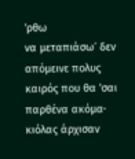'ρθω
να μεταπιάσω᾿ δεν απόμεινε πολυς καιρός που θα 'σαι
παρθένα ακόμα· κιόλας άρχισαν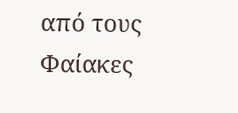από τους Φαίακες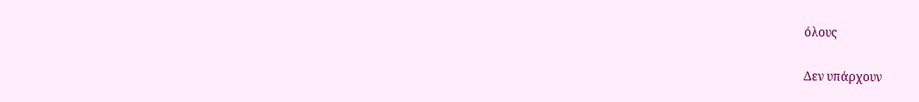όλους

Δεν υπάρχουν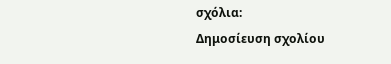σχόλια:
Δημοσίευση σχολίου